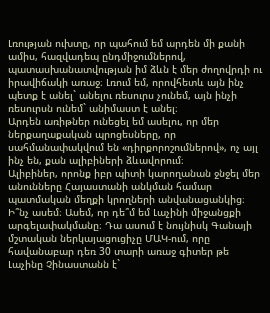Լռության ուխտը, որ պահում եմ արդեն մի քանի ամիս, հազվադեպ ընդմիջումներով, պատասխանատվության իմ ձևն է մեր ժողովրդի ու իրավիճակի առաջ։ Լռում եմ, որովհետև այն ինչ պետք է անել` անելու ռեսուրս չունեմ, այն ինչի ռեսուրսն ունեմ` անիմաստ է անել։
Արդեն առիթներ ունեցել եմ ասելու, որ մեր ներքաղաքական պրոցեսները, որ սահմանափակվում են «դիրքորոշումներով», ոչ այլ ինչ են, քան ալիբիների ձևավորում։
Ալիբիներ, որոնք իբր պիտի կարողանան ջնջել մեր անունները Հայաստանի անկման համար պատմական մեղքի կրողների անվանացանկից։
Ի՞նչ ասեմ։ Ասեմ, որ դե՞մ եմ Լաչինի միջանցքի արգելափակմանը։ Դա ասում է նույնիսկ Գանայի մշտական ներկայացուցիչը ՄԱԿ-ում, որը հավանաբար դեռ 30 տարի առաջ գիտեր թե Լաչինը Չինաստանն է`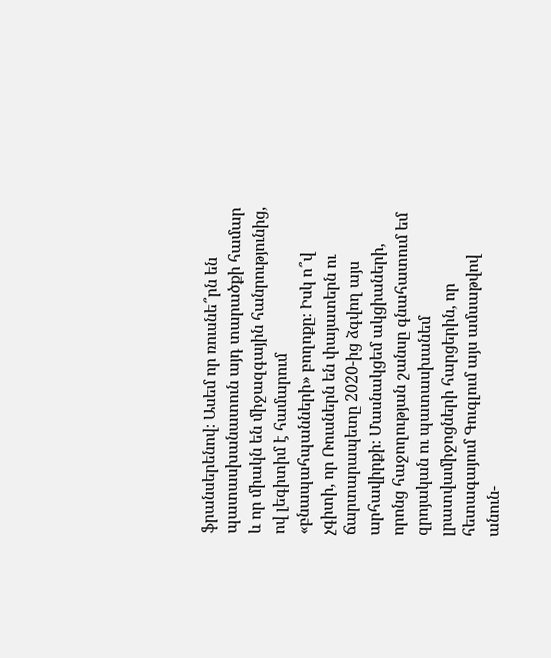ֆրանսերենով։ Ասեմ որ ռուսնե՞րն են պատասխանատուն այդ տարածքի համար և որ միակն են միջազգային հանրությունից, ով լեգիտիմ է համարում «բնապահպանների» բողոքը։ Իսկ ո՞վ չգիտի, որ Ռուսներն են փայատերն ու ճարտարապետը 2020-ից ձգվող այս արհավիրքի։ Մասնակցեմ ակցիաների, որոնց հաջողության շանսը գնահատում եմ զրոյական ու պատասխանեմ լրատվամիջոցների հարցերին, որ հետագայում Գուգլում այս ամսաթվով անուն-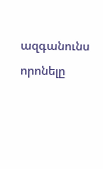ազգանունս որոնելը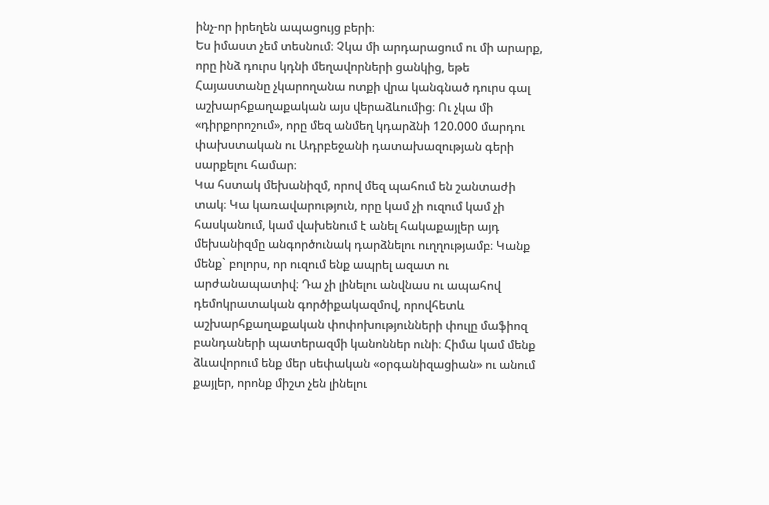ինչ-որ իրեղեն ապացույց բերի։
Ես իմաստ չեմ տեսնում։ Չկա մի արդարացում ու մի արարք, որը ինձ դուրս կդնի մեղավորների ցանկից, եթե Հայաստանը չկարողանա ոտքի վրա կանգնած դուրս գալ աշխարհքաղաքական այս վերաձևումից։ Ու չկա մի «դիրքորոշում», որը մեզ անմեղ կդարձնի 120.000 մարդու փախստական ու Ադրբեջանի դատախազության գերի սարքելու համար։
Կա հստակ մեխանիզմ, որով մեզ պահում են շանտաժի տակ։ Կա կառավարություն, որը կամ չի ուզում կամ չի հասկանում, կամ վախենում է անել հակաքայլեր այդ մեխանիզմը անգործունակ դարձնելու ուղղությամբ։ Կանք մենք` բոլորս, որ ուզում ենք ապրել ազատ ու արժանապատիվ։ Դա չի լինելու անվնաս ու ապահով դեմոկրատական գործիքակազմով, որովհետև աշխարհքաղաքական փոփոխությունների փուլը մաֆիոզ բանդաների պատերազմի կանոններ ունի։ Հիմա կամ մենք ձևավորում ենք մեր սեփական «օրգանիզացիան» ու անում քայլեր, որոնք միշտ չեն լինելու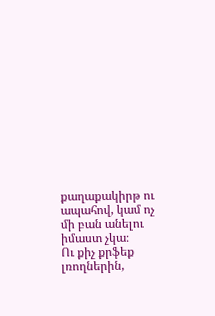քաղաքակիրթ ու ապահով, կամ ոչ մի բան անելու իմաստ չկա։
Ու քիչ քրֆեք լռողներին,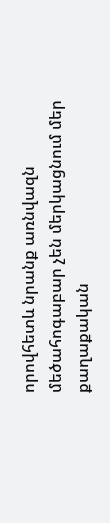որովհետև նրանք առնվազն մեծահոգաբար չեն մերկացնում մեր քաղաքական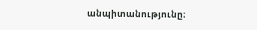անպիտանությունը։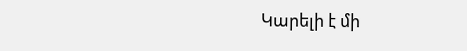Կարելի է մի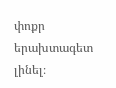փոքր երախտագետ լինել։